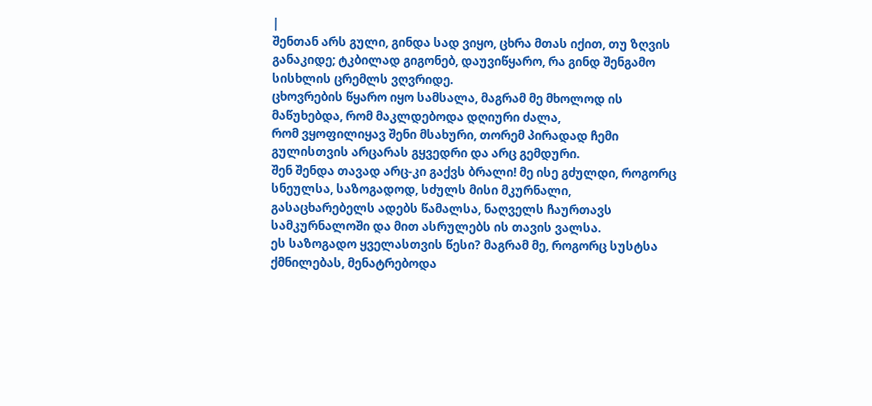|
შენთან არს გული, გინდა სად ვიყო, ცხრა მთას იქით, თუ ზღვის განაკიდე; ტკბილად გიგონებ, დაუვიწყარო, რა გინდ შენგამო სისხლის ცრემლს ვღვრიდე.
ცხოვრების წყარო იყო სამსალა, მაგრამ მე მხოლოდ ის მაწუხებდა, რომ მაკლდებოდა დღიური ძალა,
რომ ვყოფილიყავ შენი მსახური, თორემ პირადად ჩემი გულისთვის არცარას გყვედრი და არც გემდური.
შენ შენდა თავად არც-კი გაქვს ბრალი! მე ისე გძულდი, როგორც სნეულსა, საზოგადოდ, სძულს მისი მკურნალი,
გასაცხარებელს ადებს წამალსა, ნაღველს ჩაურთავს სამკურნალოში და მით ასრულებს ის თავის ვალსა.
ეს საზოგადო ყველასთვის წესი? მაგრამ მე, როგორც სუსტსა ქმნილებას, მენატრებოდა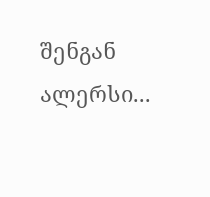შენგან ალერსი...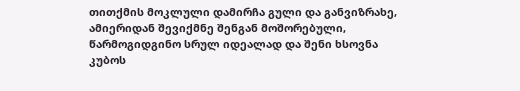თითქმის მოკლული დამირჩა გული და განვიზრახე, ამიერიდან შევიქმნე შენგან მოშორებული,
წარმოგიდგინო სრულ იდეალად და შენი ხსოვნა კუბოს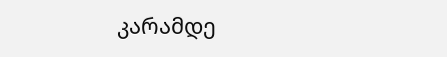კარამდე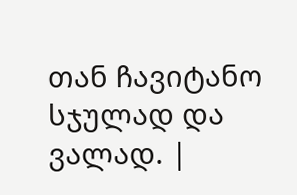თან ჩავიტანო სჯულად და ვალად. |